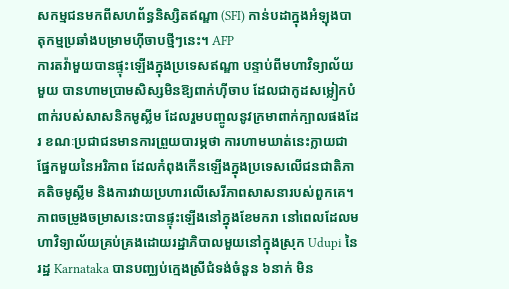សកម្មជនមកពីសហព័ន្ធនិស្សិតឥណ្ឌា (SFI) កាន់បដាក្នុងអំឡុងបាតុកម្មប្រឆាំងបម្រាមហ៊ីចាបថ្មីៗនេះ។ AFP
ការតវ៉ាមួយបានផ្ទុះឡើងក្នុងប្រទេសឥណ្ឌា បន្ទាប់ពីមហាវិទ្យាល័យមួយ បានហាមប្រាមសិស្សមិនឱ្យពាក់ហ៊ីចាប ដែលជាកូដសម្លៀកបំពាក់របស់សាសនិកមូស្លីម ដែលរួមបញ្ចូលនូវក្រមាពាក់ក្បាលផងដែរ ខណៈប្រជាជនមានការព្រួយបារម្ភថា ការហាមឃាត់នេះក្លាយជាផ្នែកមួយនៃអរិភាព ដែលកំពុងកើនឡើងក្នុងប្រទេសលើជនជាតិភាគតិចមូស្លីម និងការវាយប្រហារលើសេរីភាពសាសនារបស់ពួកគេ។
ភាពចម្រូងចម្រាសនេះបានផ្ទុះឡើងនៅក្នុងខែមករា នៅពេលដែលមហាវិទ្យាល័យគ្រប់គ្រងដោយរដ្ឋាភិបាលមួយនៅក្នុងស្រុក Udupi នៃរដ្ឋ Karnataka បានបញ្ឈប់ក្មេងស្រីជំទង់ចំនួន ៦នាក់ មិន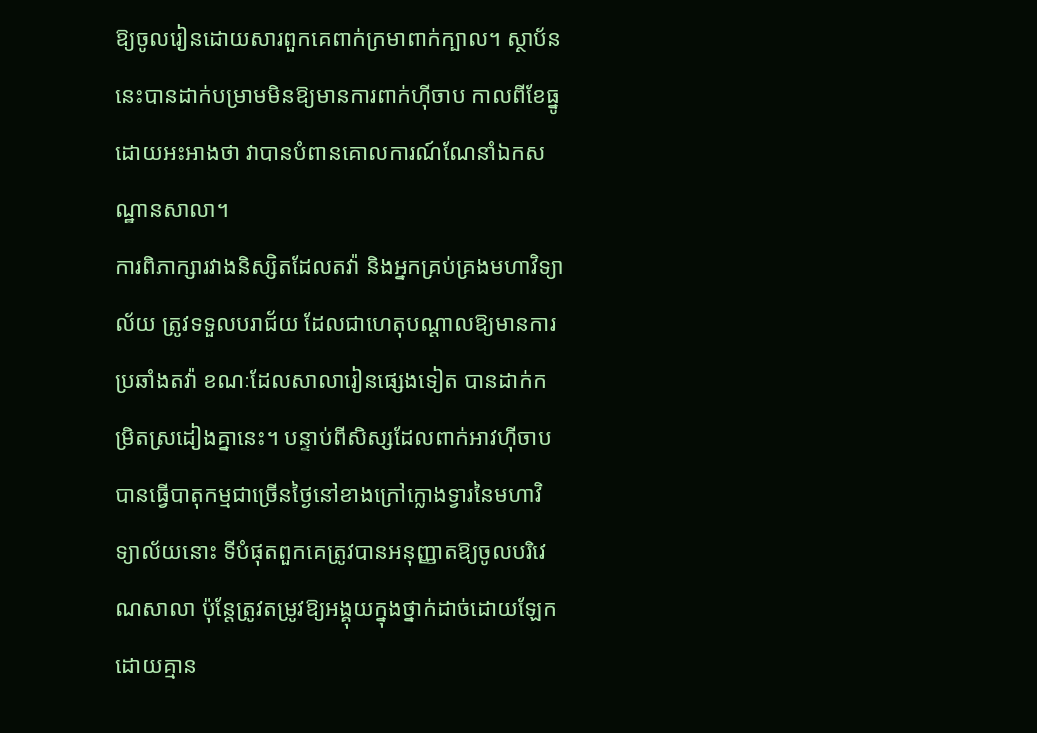ឱ្យចូលរៀនដោយសារពួកគេពាក់ក្រមាពាក់ក្បាល។ ស្ថាប័ននេះបានដាក់បម្រាមមិនឱ្យមានការពាក់ហ៊ីចាប កាលពីខែធ្នូ ដោយអះអាងថា វាបានបំពានគោលការណ៍ណែនាំឯកសណ្ឋានសាលា។
ការពិភាក្សារវាងនិស្សិតដែលតវ៉ា និងអ្នកគ្រប់គ្រងមហាវិទ្យាល័យ ត្រូវទទួលបរាជ័យ ដែលជាហេតុបណ្ដាលឱ្យមានការប្រឆាំងតវ៉ា ខណៈដែលសាលារៀនផ្សេងទៀត បានដាក់កម្រិតស្រដៀងគ្នានេះ។ បន្ទាប់ពីសិស្សដែលពាក់អាវហ៊ីចាប បានធ្វើបាតុកម្មជាច្រើនថ្ងៃនៅខាងក្រៅក្លោងទ្វារនៃមហាវិទ្យាល័យនោះ ទីបំផុតពួកគេត្រូវបានអនុញ្ញាតឱ្យចូលបរិវេណសាលា ប៉ុន្តែត្រូវតម្រូវឱ្យអង្គុយក្នុងថ្នាក់ដាច់ដោយឡែក ដោយគ្មាន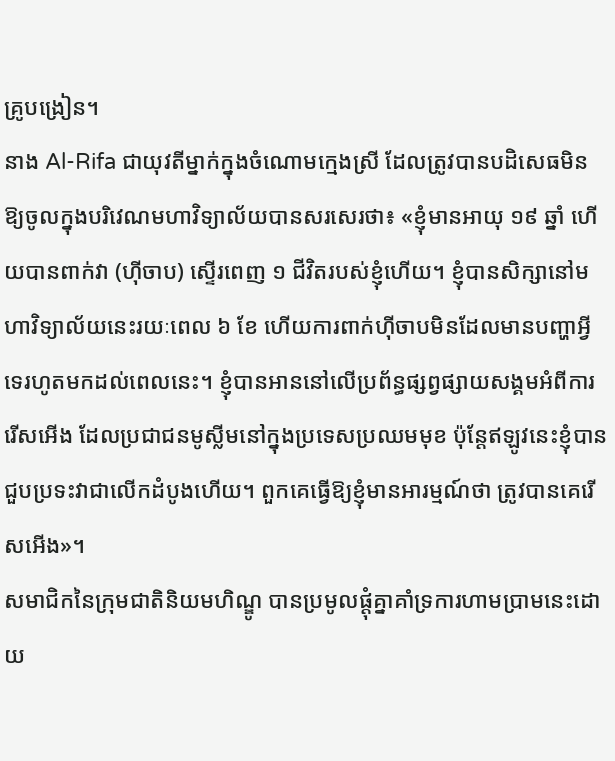គ្រូបង្រៀន។
នាង Al-Rifa ជាយុវតីម្នាក់ក្នុងចំណោមក្មេងស្រី ដែលត្រូវបានបដិសេធមិនឱ្យចូលក្នុងបរិវេណមហាវិទ្យាល័យបានសរសេរថា៖ «ខ្ញុំមានអាយុ ១៩ ឆ្នាំ ហើយបានពាក់វា (ហ៊ីចាប) ស្ទើរពេញ ១ ជីវិតរបស់ខ្ញុំហើយ។ ខ្ញុំបានសិក្សានៅមហាវិទ្យាល័យនេះរយៈពេល ៦ ខែ ហើយការពាក់ហ៊ីចាបមិនដែលមានបញ្ហាអ្វីទេរហូតមកដល់ពេលនេះ។ ខ្ញុំបានអាននៅលើប្រព័ន្ធផ្សព្វផ្សាយសង្គមអំពីការរើសអើង ដែលប្រជាជនមូស្លីមនៅក្នុងប្រទេសប្រឈមមុខ ប៉ុន្តែឥឡូវនេះខ្ញុំបានជួបប្រទះវាជាលើកដំបូងហើយ។ ពួកគេធ្វើឱ្យខ្ញុំមានអារម្មណ៍ថា ត្រូវបានគេរើសអើង»។
សមាជិកនៃក្រុមជាតិនិយមហិណ្ឌូ បានប្រមូលផ្តុំគ្នាគាំទ្រការហាមប្រាមនេះដោយ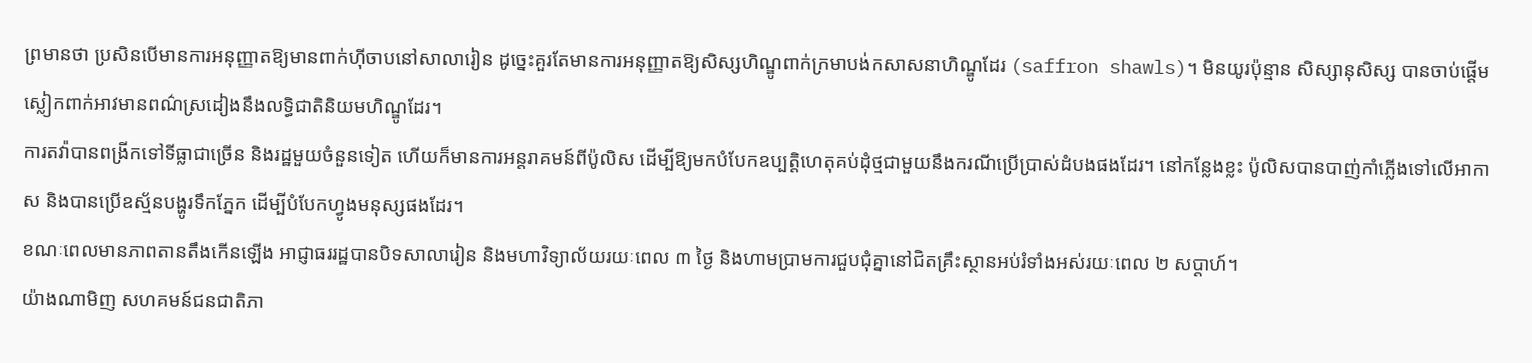ព្រមានថា ប្រសិនបើមានការអនុញ្ញាតឱ្យមានពាក់ហ៊ីចាបនៅសាលារៀន ដូច្នេះគួរតែមានការអនុញ្ញាតឱ្យសិស្សហិណ្ឌូពាក់ក្រមាបង់កសាសនាហិណ្ឌូដែរ (saffron shawls)។ មិនយូរប៉ុន្មាន សិស្សានុសិស្ស បានចាប់ផ្ដើមស្លៀកពាក់អាវមានពណ៌ស្រដៀងនឹងលទ្ធិជាតិនិយមហិណ្ឌូដែរ។
ការតវ៉ាបានពង្រីកទៅទីធ្លាជាច្រើន និងរដ្ឋមួយចំនួនទៀត ហើយក៏មានការអន្តរាគមន៍ពីប៉ូលិស ដើម្បីឱ្យមកបំបែកឧប្បត្តិហេតុគប់ដុំថ្មជាមួយនឹងករណីប្រើប្រាស់ដំបងផងដែរ។ នៅកន្លែងខ្លះ ប៉ូលិសបានបាញ់កាំភ្លើងទៅលើអាកាស និងបានប្រើឧស្ម័នបង្ហូរទឹកភ្នែក ដើម្បីបំបែកហ្វូងមនុស្សផងដែរ។
ខណៈពេលមានភាពតានតឹងកើនឡើង អាជ្ញាធររដ្ឋបានបិទសាលារៀន និងមហាវិទ្យាល័យរយៈពេល ៣ ថ្ងៃ និងហាមប្រាមការជួបជុំគ្នានៅជិតគ្រឹះស្ថានអប់រំទាំងអស់រយៈពេល ២ សប្តាហ៍។
យ៉ាងណាមិញ សហគមន៍ជនជាតិភា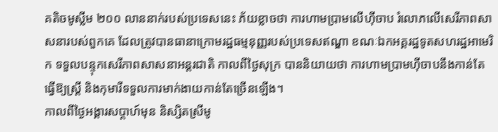គតិចមូស្លីម ២០០ លាននាក់របស់ប្រទេសនេះ ភ័យខ្លាចថា ការហាមប្រាមលើហ៊ីចាប រំលោភលើសេរីភាពសាសនារបស់ពួកគេ ដែលត្រូវបានធានាក្រោមរដ្ឋធម្មនុញ្ញរបស់ប្រទេសឥណ្ឌា ខណៈឯកអគ្គរដ្ឋទូតសហរដ្ឋអាមេរិក ទទួលបន្ទុកសេរីភាពសាសនាអន្តរជាតិ កាលពីថ្ងៃសុក្រ បាននិយាយថា ការហាមប្រាមហ៊ីចាបនឹងកាន់តែធ្វើឱ្យស្ត្រី និងកុមារីទទួលការមាក់ងាយកាន់តែច្រើនឡើង។
កាលពីថ្ងៃអង្គារសប្តាហ៍មុន និស្សិតស្រីមូ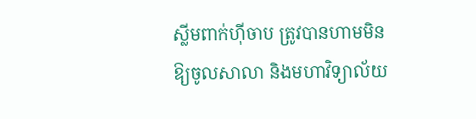ស្លីមពាក់ហ៊ីចាប ត្រូវបានហាមមិនឱ្យចូលសាលា និងមហាវិទ្យាល័យ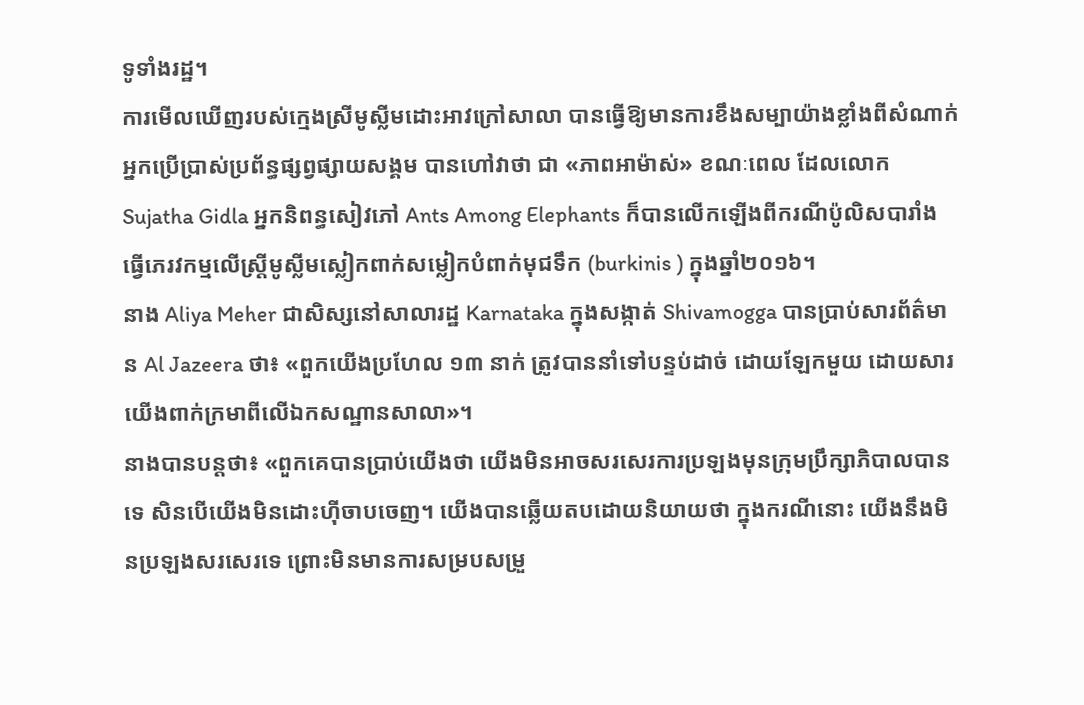ទូទាំងរដ្ឋ។
ការមើលឃើញរបស់ក្មេងស្រីមូស្លីមដោះអាវក្រៅសាលា បានធ្វើឱ្យមានការខឹងសម្បាយ៉ាងខ្លាំងពីសំណាក់អ្នកប្រើប្រាស់ប្រព័ន្ធផ្សព្វផ្សាយសង្គម បានហៅវាថា ជា «ភាពអាម៉ាស់» ខណៈពេល ដែលលោក Sujatha Gidla អ្នកនិពន្ធសៀវភៅ Ants Among Elephants ក៏បានលើកឡើងពីករណីប៉ូលិសបារាំងធ្វើភេរវកម្មលើស្ត្រីមូស្លីមស្លៀកពាក់សម្លៀកបំពាក់មុជទឹក (burkinis ) ក្នុងឆ្នាំ២០១៦។
នាង Aliya Meher ជាសិស្សនៅសាលារដ្ឋ Karnataka ក្នុងសង្កាត់ Shivamogga បានប្រាប់សារព័ត៌មាន Al Jazeera ថា៖ «ពួកយើងប្រហែល ១៣ នាក់ ត្រូវបាននាំទៅបន្ទប់ដាច់ ដោយឡែកមួយ ដោយសារយើងពាក់ក្រមាពីលើឯកសណ្ឋានសាលា»។
នាងបានបន្តថា៖ «ពួកគេបានប្រាប់យើងថា យើងមិនអាចសរសេរការប្រឡងមុនក្រុមប្រឹក្សាភិបាលបានទេ សិនបើយើងមិនដោះហ៊ីចាបចេញ។ យើងបានឆ្លើយតបដោយនិយាយថា ក្នុងករណីនោះ យើងនឹងមិនប្រឡងសរសេរទេ ព្រោះមិនមានការសម្របសម្រួ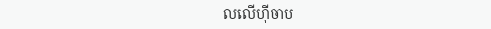លលើហ៊ីចាប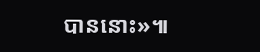បាននោះ»៕